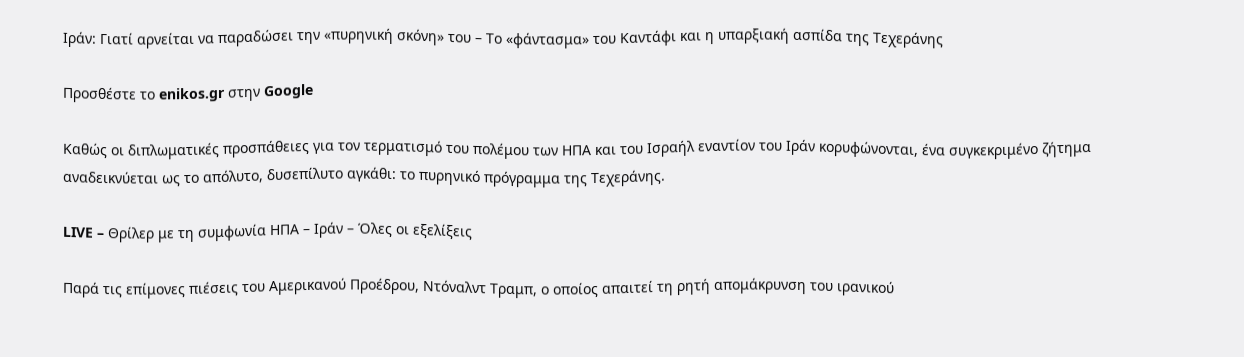Ιράν: Γιατί αρνείται να παραδώσει την «πυρηνική σκόνη» του – Το «φάντασμα» του Καντάφι και η υπαρξιακή ασπίδα της Τεχεράνης

Προσθέστε το enikos.gr στην Google

Καθώς οι διπλωματικές προσπάθειες για τον τερματισμό του πολέμου των ΗΠΑ και του Ισραήλ εναντίον του Ιράν κορυφώνονται, ένα συγκεκριμένο ζήτημα αναδεικνύεται ως το απόλυτο, δυσεπίλυτο αγκάθι: το πυρηνικό πρόγραμμα της Τεχεράνης.

LIVE – Θρίλερ με τη συμφωνία ΗΠΑ – Ιράν – Όλες οι εξελίξεις

Παρά τις επίμονες πιέσεις του Αμερικανού Προέδρου, Ντόναλντ Τραμπ, ο οποίος απαιτεί τη ρητή απομάκρυνση του ιρανικού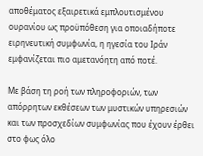αποθέματος εξαιρετικά εμπλουτισμένου ουρανίου ως προϋπόθεση για οποιαδήποτε ειρηνευτική συμφωνία, η ηγεσία του Ιράν εμφανίζεται πιο αμετανόητη από ποτέ.

Με βάση τη ροή των πληροφοριών, των απόρρητων εκθέσεων των μυστικών υπηρεσιών και των προσχεδίων συμφωνίας που έχουν έρθει στο φως όλο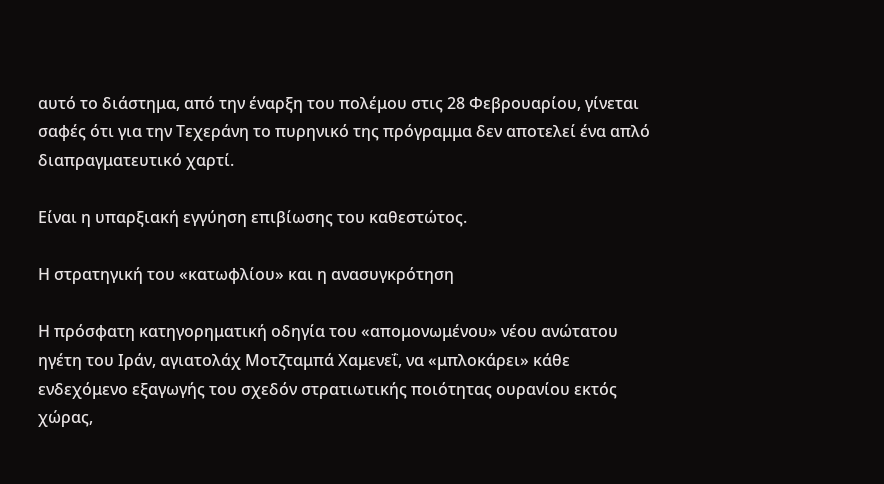αυτό το διάστημα, από την έναρξη του πολέμου στις 28 Φεβρουαρίου, γίνεται σαφές ότι για την Τεχεράνη το πυρηνικό της πρόγραμμα δεν αποτελεί ένα απλό διαπραγματευτικό χαρτί.

Είναι η υπαρξιακή εγγύηση επιβίωσης του καθεστώτος.

Η στρατηγική του «κατωφλίου» και η ανασυγκρότηση

Η πρόσφατη κατηγορηματική οδηγία του «απομονωμένου» νέου ανώτατου ηγέτη του Ιράν, αγιατολάχ Μοτζταμπά Χαμενεΐ, να «μπλοκάρει» κάθε ενδεχόμενο εξαγωγής του σχεδόν στρατιωτικής ποιότητας ουρανίου εκτός χώρας,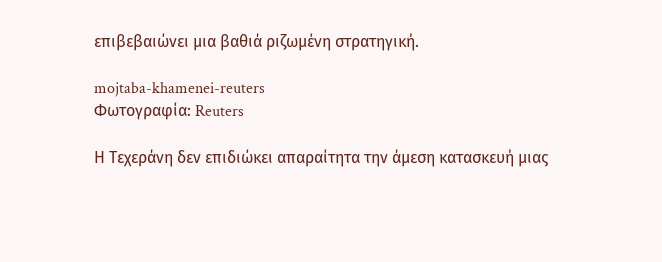επιβεβαιώνει μια βαθιά ριζωμένη στρατηγική.

mojtaba-khamenei-reuters
Φωτογραφία: Reuters

Η Τεχεράνη δεν επιδιώκει απαραίτητα την άμεση κατασκευή μιας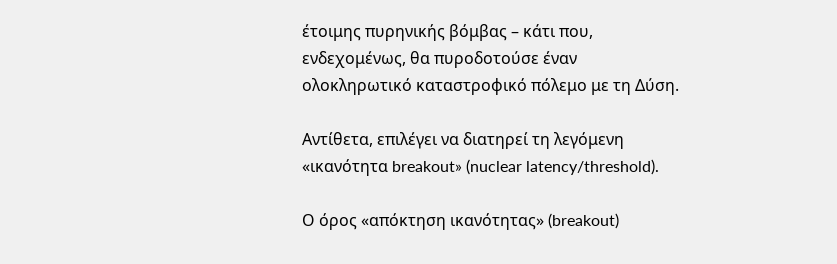έτοιμης πυρηνικής βόμβας – κάτι που, ενδεχομένως, θα πυροδοτούσε έναν ολοκληρωτικό καταστροφικό πόλεμο με τη Δύση.

Αντίθετα, επιλέγει να διατηρεί τη λεγόμενη «ικανότητα breakout» (nuclear latency/threshold).

Ο όρος «απόκτηση ικανότητας» (breakout)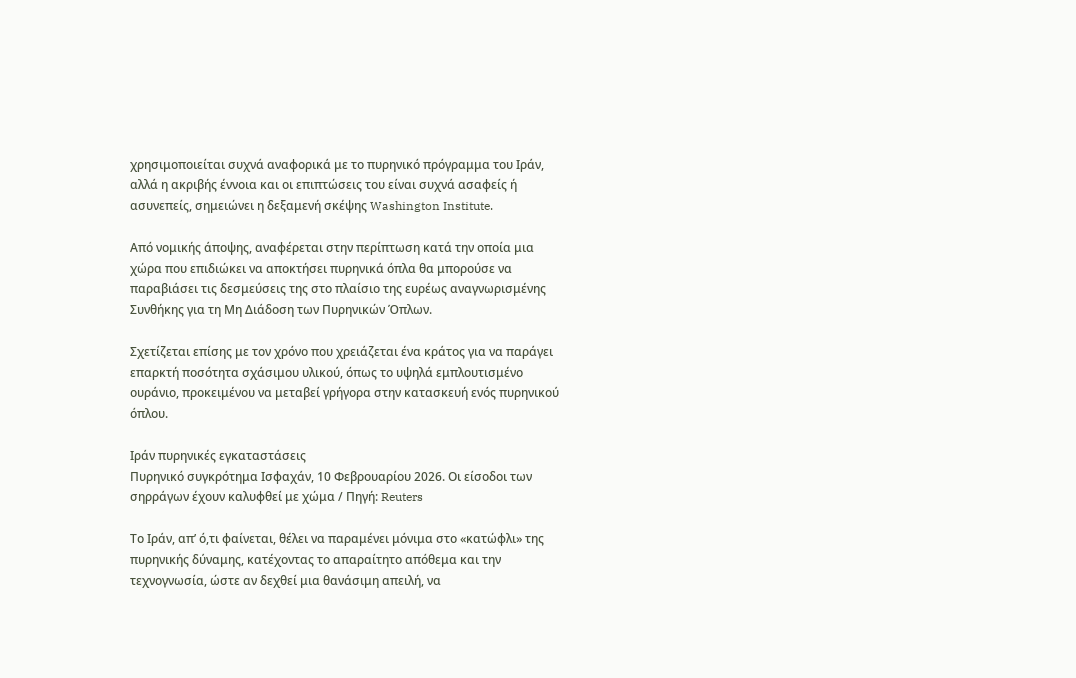χρησιμοποιείται συχνά αναφορικά με το πυρηνικό πρόγραμμα του Ιράν, αλλά η ακριβής έννοια και οι επιπτώσεις του είναι συχνά ασαφείς ή ασυνεπείς, σημειώνει η δεξαμενή σκέψης Washington Institute.

Από νομικής άποψης, αναφέρεται στην περίπτωση κατά την οποία μια χώρα που επιδιώκει να αποκτήσει πυρηνικά όπλα θα μπορούσε να παραβιάσει τις δεσμεύσεις της στο πλαίσιο της ευρέως αναγνωρισμένης Συνθήκης για τη Μη Διάδοση των Πυρηνικών Όπλων.

Σχετίζεται επίσης με τον χρόνο που χρειάζεται ένα κράτος για να παράγει επαρκτή ποσότητα σχάσιμου υλικού, όπως το υψηλά εμπλουτισμένο ουράνιο, προκειμένου να μεταβεί γρήγορα στην κατασκευή ενός πυρηνικού όπλου.

Ιράν πυρηνικές εγκαταστάσεις
Πυρηνικό συγκρότημα Ισφαχάν, 10 Φεβρουαρίου 2026. Οι είσοδοι των σηρράγων έχουν καλυφθεί με χώμα / Πηγή: Reuters

Το Ιράν, απ’ ό,τι φαίνεται, θέλει να παραμένει μόνιμα στο «κατώφλι» της πυρηνικής δύναμης, κατέχοντας το απαραίτητο απόθεμα και την τεχνογνωσία, ώστε αν δεχθεί μια θανάσιμη απειλή, να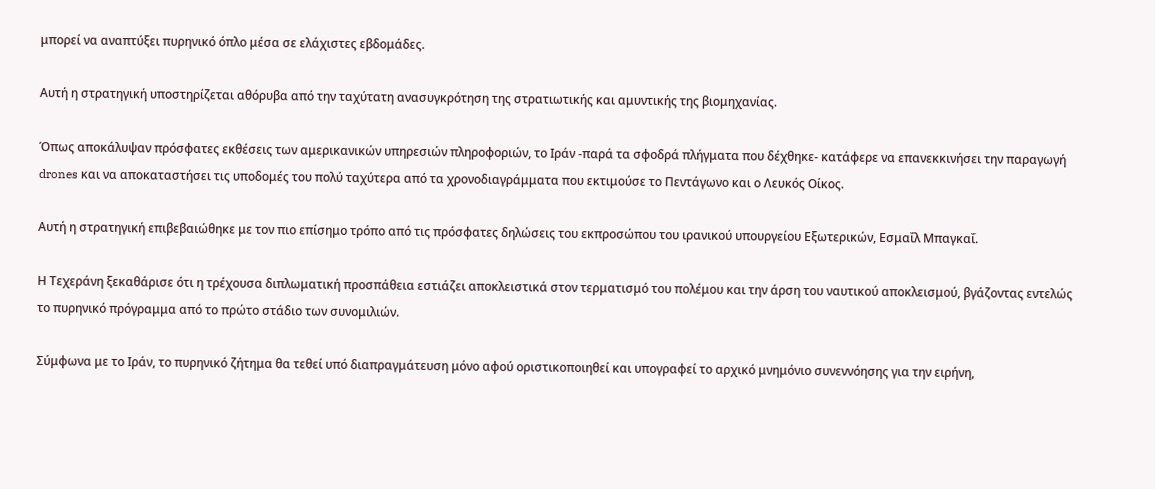μπορεί να αναπτύξει πυρηνικό όπλο μέσα σε ελάχιστες εβδομάδες.

Αυτή η στρατηγική υποστηρίζεται αθόρυβα από την ταχύτατη ανασυγκρότηση της στρατιωτικής και αμυντικής της βιομηχανίας.

Όπως αποκάλυψαν πρόσφατες εκθέσεις των αμερικανικών υπηρεσιών πληροφοριών, το Ιράν -παρά τα σφοδρά πλήγματα που δέχθηκε- κατάφερε να επανεκκινήσει την παραγωγή drones και να αποκαταστήσει τις υποδομές του πολύ ταχύτερα από τα χρονοδιαγράμματα που εκτιμούσε το Πεντάγωνο και ο Λευκός Οίκος.

Αυτή η στρατηγική επιβεβαιώθηκε με τον πιο επίσημο τρόπο από τις πρόσφατες δηλώσεις του εκπροσώπου του ιρανικού υπουργείου Εξωτερικών, Εσμαΐλ Μπαγκαΐ.

Η Τεχεράνη ξεκαθάρισε ότι η τρέχουσα διπλωματική προσπάθεια εστιάζει αποκλειστικά στον τερματισμό του πολέμου και την άρση του ναυτικού αποκλεισμού, βγάζοντας εντελώς το πυρηνικό πρόγραμμα από το πρώτο στάδιο των συνομιλιών.

Σύμφωνα με το Ιράν, το πυρηνικό ζήτημα θα τεθεί υπό διαπραγμάτευση μόνο αφού οριστικοποιηθεί και υπογραφεί το αρχικό μνημόνιο συνεννόησης για την ειρήνη,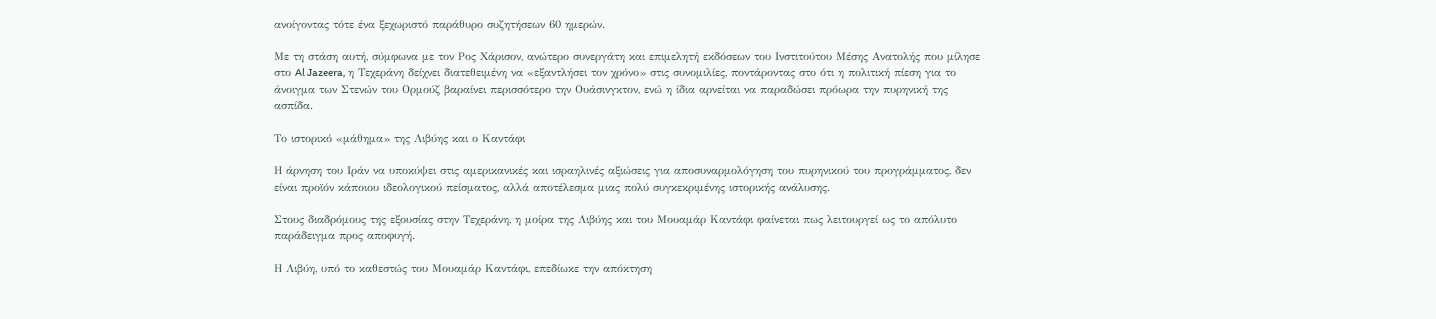ανοίγοντας τότε ένα ξεχωριστό παράθυρο συζητήσεων 60 ημερών.

Με τη στάση αυτή, σύμφωνα με τον Ρος Χάρισον, ανώτερο συνεργάτη και επιμελητή εκδόσεων του Ινστιτούτου Μέσης Ανατολής που μίλησε στο Al Jazeera, η Τεχεράνη δείχνει διατεθειμένη να «εξαντλήσει τον χρόνο» στις συνομιλίες, ποντάροντας στο ότι η πολιτική πίεση για το άνοιγμα των Στενών του Ορμούζ βαραίνει περισσότερο την Ουάσινγκτον, ενώ η ίδια αρνείται να παραδώσει πρόωρα την πυρηνική της ασπίδα.

Το ιστορικό «μάθημα» της Λιβύης και ο Καντάφι

Η άρνηση του Ιράν να υποκύψει στις αμερικανικές και ισραηλινές αξιώσεις για αποσυναρμολόγηση του πυρηνικού του προγράμματος, δεν είναι προϊόν κάποιου ιδεολογικού πείσματος, αλλά αποτέλεσμα μιας πολύ συγκεκριμένης ιστορικής ανάλυσης.

Στους διαδρόμους της εξουσίας στην Τεχεράνη, η μοίρα της Λιβύης και του Μουαμάρ Καντάφι φαίνεται πως λειτουργεί ως το απόλυτο παράδειγμα προς αποφυγή.

Η Λιβύη, υπό το καθεστώς του Μουαμάρ Καντάφι, επεδίωκε την απόκτηση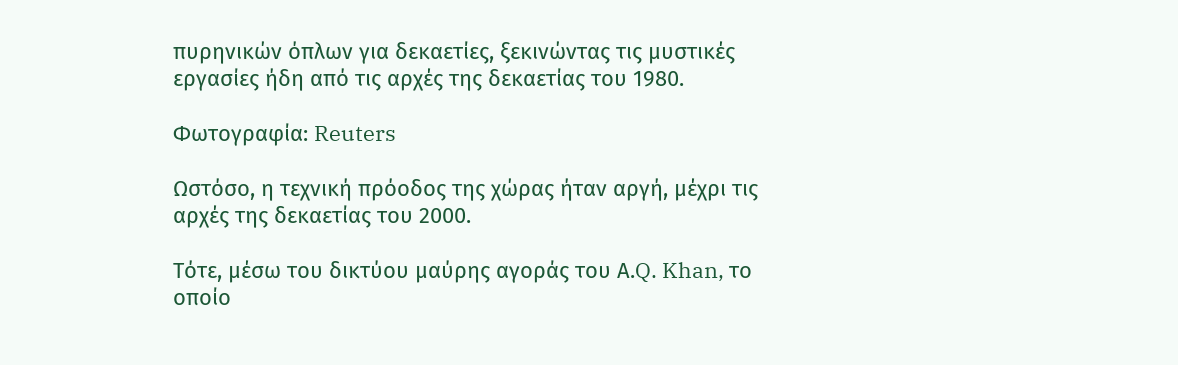πυρηνικών όπλων για δεκαετίες, ξεκινώντας τις μυστικές εργασίες ήδη από τις αρχές της δεκαετίας του 1980.

Φωτογραφία: Reuters

Ωστόσο, η τεχνική πρόοδος της χώρας ήταν αργή, μέχρι τις αρχές της δεκαετίας του 2000.

Τότε, μέσω του δικτύου μαύρης αγοράς του Α.Q. Khan, το οποίο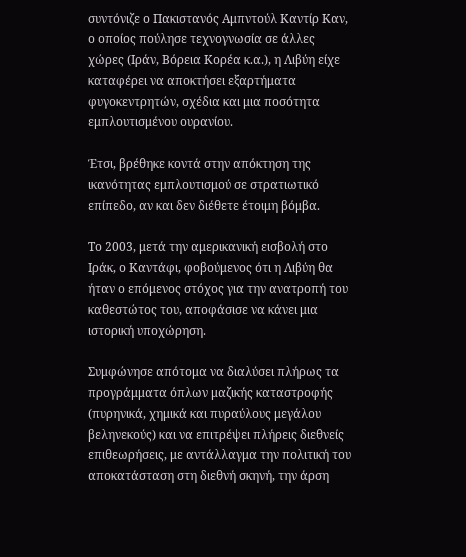συντόνιζε ο Πακιστανός Αμπντούλ Καντίρ Καν, ο οποίος πούλησε τεχνογνωσία σε άλλες χώρες (Ιράν, Βόρεια Κορέα κ.α.), η Λιβύη είχε καταφέρει να αποκτήσει εξαρτήματα φυγοκεντρητών, σχέδια και μια ποσότητα εμπλουτισμένου ουρανίου.

Έτσι, βρέθηκε κοντά στην απόκτηση της ικανότητας εμπλουτισμού σε στρατιωτικό επίπεδο, αν και δεν διέθετε έτοιμη βόμβα.

Το 2003, μετά την αμερικανική εισβολή στο Ιράκ, ο Καντάφι, φοβούμενος ότι η Λιβύη θα ήταν ο επόμενος στόχος για την ανατροπή του καθεστώτος του, αποφάσισε να κάνει μια ιστορική υποχώρηση.

Συμφώνησε απότομα να διαλύσει πλήρως τα προγράμματα όπλων μαζικής καταστροφής (πυρηνικά, χημικά και πυραύλους μεγάλου βεληνεκούς) και να επιτρέψει πλήρεις διεθνείς επιθεωρήσεις, με αντάλλαγμα την πολιτική του αποκατάσταση στη διεθνή σκηνή, την άρση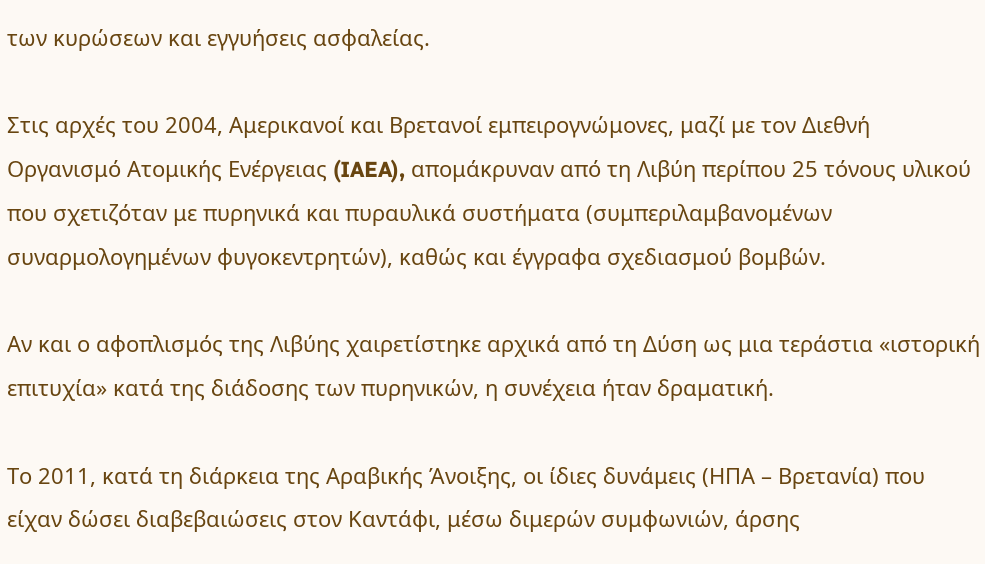των κυρώσεων και εγγυήσεις ασφαλείας.

Στις αρχές του 2004, Αμερικανοί και Βρετανοί εμπειρογνώμονες, μαζί με τον Διεθνή Οργανισμό Ατομικής Ενέργειας (IAEA), απομάκρυναν από τη Λιβύη περίπου 25 τόνους υλικού που σχετιζόταν με πυρηνικά και πυραυλικά συστήματα (συμπεριλαμβανομένων συναρμολογημένων φυγοκεντρητών), καθώς και έγγραφα σχεδιασμού βομβών.

Αν και ο αφοπλισμός της Λιβύης χαιρετίστηκε αρχικά από τη Δύση ως μια τεράστια «ιστορική επιτυχία» κατά της διάδοσης των πυρηνικών, η συνέχεια ήταν δραματική.

Το 2011, κατά τη διάρκεια της Αραβικής Άνοιξης, οι ίδιες δυνάμεις (ΗΠΑ – Βρετανία) που είχαν δώσει διαβεβαιώσεις στον Καντάφι, μέσω διμερών συμφωνιών, άρσης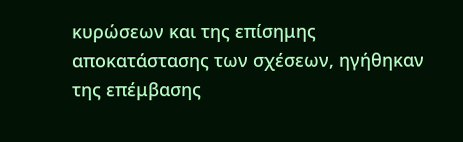κυρώσεων και της επίσημης αποκατάστασης των σχέσεων, ηγήθηκαν της επέμβασης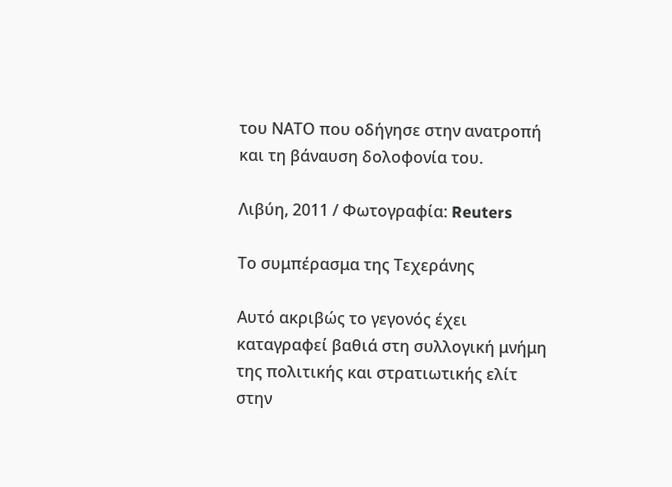του ΝΑΤΟ που οδήγησε στην ανατροπή και τη βάναυση δολοφονία του.

Λιβύη, 2011 / Φωτογραφία: Reuters

Το συμπέρασμα της Τεχεράνης

Αυτό ακριβώς το γεγονός έχει καταγραφεί βαθιά στη συλλογική μνήμη της πολιτικής και στρατιωτικής ελίτ στην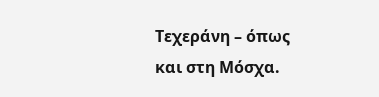Τεχεράνη – όπως και στη Μόσχα.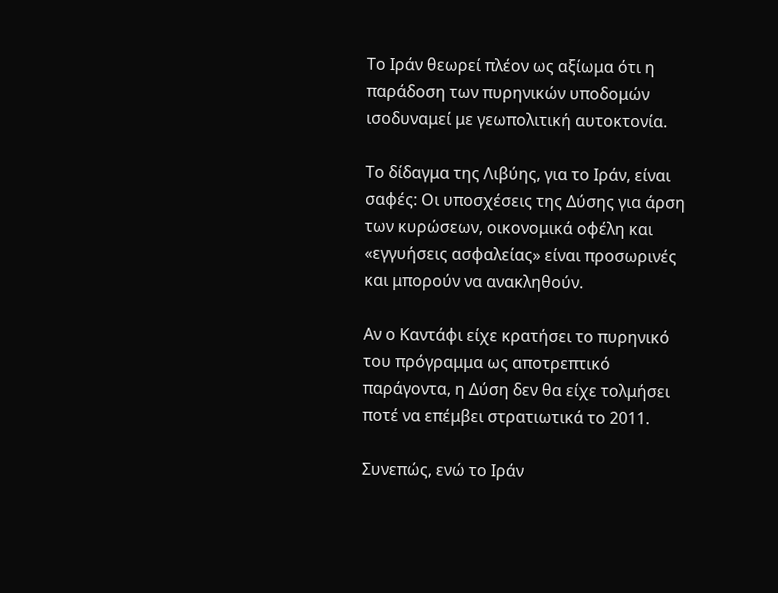Το Ιράν θεωρεί πλέον ως αξίωμα ότι η παράδοση των πυρηνικών υποδομών ισοδυναμεί με γεωπολιτική αυτοκτονία.

Το δίδαγμα της Λιβύης, για το Ιράν, είναι σαφές: Οι υποσχέσεις της Δύσης για άρση των κυρώσεων, οικονομικά οφέλη και «εγγυήσεις ασφαλείας» είναι προσωρινές και μπορούν να ανακληθούν.

Αν ο Καντάφι είχε κρατήσει το πυρηνικό του πρόγραμμα ως αποτρεπτικό παράγοντα, η Δύση δεν θα είχε τολμήσει ποτέ να επέμβει στρατιωτικά το 2011.

Συνεπώς, ενώ το Ιράν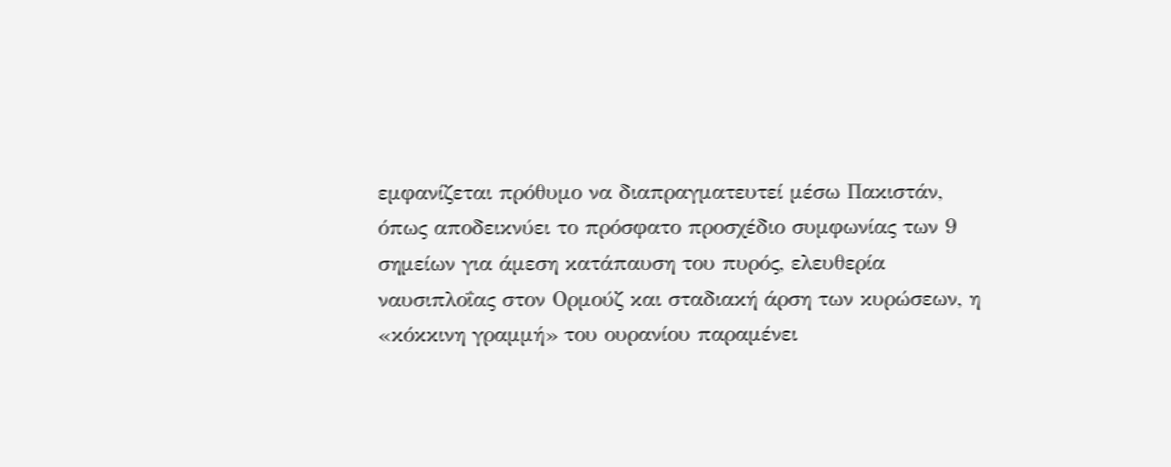εμφανίζεται πρόθυμο να διαπραγματευτεί μέσω Πακιστάν, όπως αποδεικνύει το πρόσφατο προσχέδιο συμφωνίας των 9 σημείων για άμεση κατάπαυση του πυρός, ελευθερία ναυσιπλοΐας στον Ορμούζ και σταδιακή άρση των κυρώσεων, η «κόκκινη γραμμή» του ουρανίου παραμένει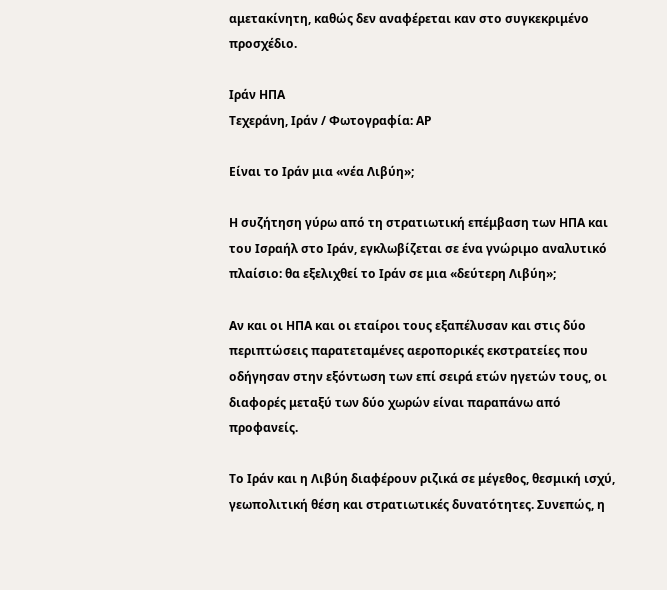αμετακίνητη, καθώς δεν αναφέρεται καν στο συγκεκριμένο προσχέδιο.

Ιράν ΗΠΑ
Τεχεράνη, Ιράν / Φωτογραφία: AP

Είναι το Ιράν μια «νέα Λιβύη»;

Η συζήτηση γύρω από τη στρατιωτική επέμβαση των ΗΠΑ και του Ισραήλ στο Ιράν, εγκλωβίζεται σε ένα γνώριμο αναλυτικό πλαίσιο: θα εξελιχθεί το Ιράν σε μια «δεύτερη Λιβύη»;

Αν και οι ΗΠΑ και οι εταίροι τους εξαπέλυσαν και στις δύο περιπτώσεις παρατεταμένες αεροπορικές εκστρατείες που οδήγησαν στην εξόντωση των επί σειρά ετών ηγετών τους, οι διαφορές μεταξύ των δύο χωρών είναι παραπάνω από προφανείς.

Το Ιράν και η Λιβύη διαφέρουν ριζικά σε μέγεθος, θεσμική ισχύ, γεωπολιτική θέση και στρατιωτικές δυνατότητες. Συνεπώς, η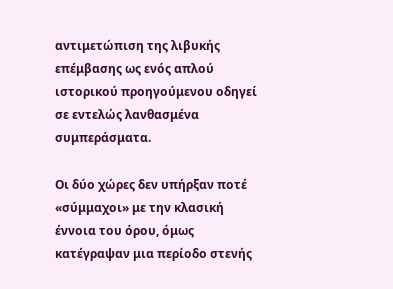αντιμετώπιση της λιβυκής επέμβασης ως ενός απλού ιστορικού προηγούμενου οδηγεί σε εντελώς λανθασμένα συμπεράσματα.

Οι δύο χώρες δεν υπήρξαν ποτέ «σύμμαχοι» με την κλασική έννοια του όρου, όμως κατέγραψαν μια περίοδο στενής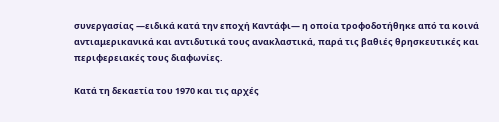συνεργασίας —ειδικά κατά την εποχή Καντάφι— η οποία τροφοδοτήθηκε από τα κοινά αντιαμερικανικά και αντιδυτικά τους ανακλαστικά, παρά τις βαθιές θρησκευτικές και περιφερειακές τους διαφωνίες.

Κατά τη δεκαετία του 1970 και τις αρχές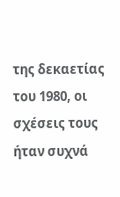της δεκαετίας του 1980, οι σχέσεις τους ήταν συχνά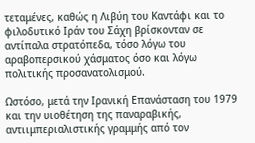τεταμένες, καθώς η Λιβύη του Καντάφι και το φιλοδυτικό Ιράν του Σάχη βρίσκονταν σε αντίπαλα στρατόπεδα, τόσο λόγω του αραβοπερσικού χάσματος όσο και λόγω πολιτικής προσανατολισμού.

Ωστόσο, μετά την Ιρανική Επανάσταση του 1979 και την υιοθέτηση της παναραβικής, αντιιμπεριαλιστικής γραμμής από τον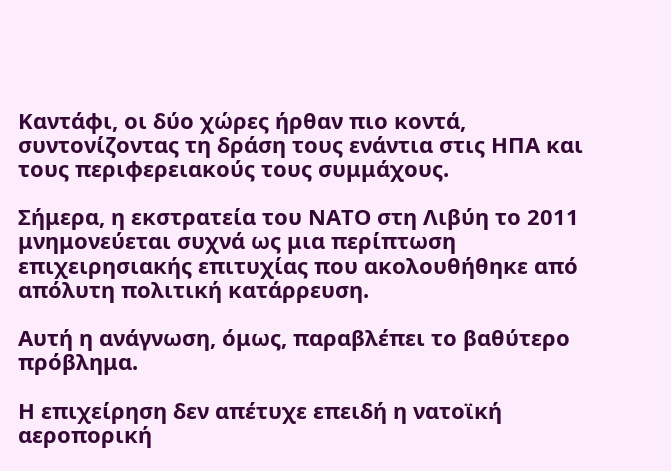Καντάφι, οι δύο χώρες ήρθαν πιο κοντά, συντονίζοντας τη δράση τους ενάντια στις ΗΠΑ και τους περιφερειακούς τους συμμάχους.

Σήμερα, η εκστρατεία του ΝΑΤΟ στη Λιβύη το 2011 μνημονεύεται συχνά ως μια περίπτωση επιχειρησιακής επιτυχίας που ακολουθήθηκε από απόλυτη πολιτική κατάρρευση.

Αυτή η ανάγνωση, όμως, παραβλέπει το βαθύτερο πρόβλημα.

Η επιχείρηση δεν απέτυχε επειδή η νατοϊκή αεροπορική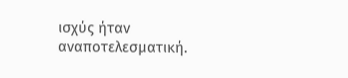ισχύς ήταν αναποτελεσματική.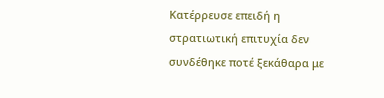Κατέρρευσε επειδή η στρατιωτική επιτυχία δεν συνδέθηκε ποτέ ξεκάθαρα με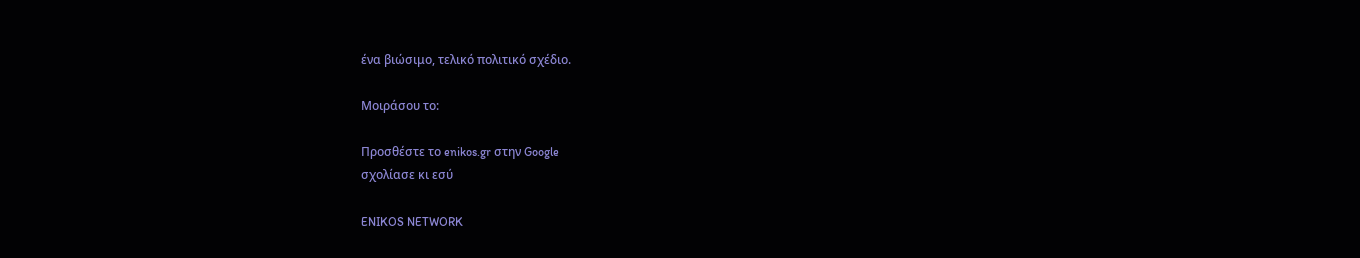ένα βιώσιμο, τελικό πολιτικό σχέδιο.

Μοιράσου το:

Προσθέστε το enikos.gr στην Google
σχολίασε κι εσύ

ENIKOS NETWORK